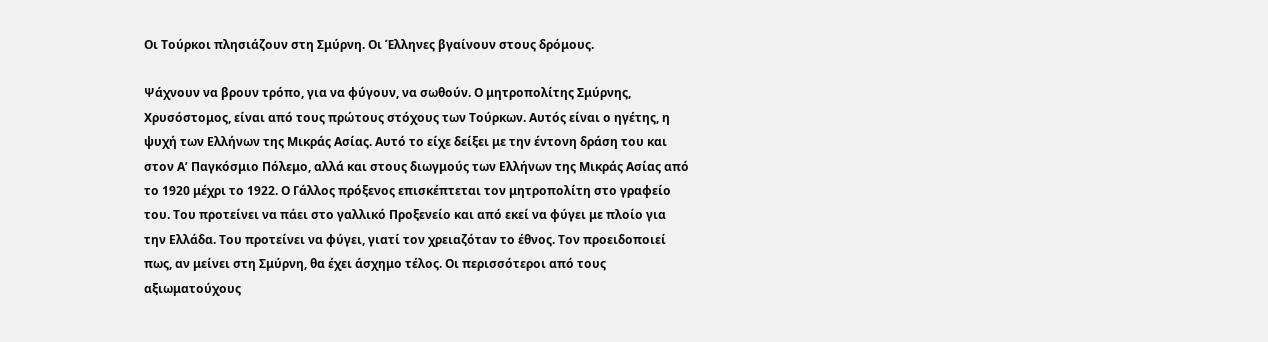Οι Τούρκοι πλησιάζουν στη Σμύρνη. Οι Έλληνες βγαίνουν στους δρόμους.

Ψάχνουν να βρουν τρόπο, για να φύγουν, να σωθούν. Ο μητροπολίτης Σμύρνης, Χρυσόστομος, είναι από τους πρώτους στόχους των Τούρκων. Αυτός είναι ο ηγέτης, η ψυχή των Ελλήνων της Μικράς Ασίας. Αυτό το είχε δείξει με την έντονη δράση του και στον Α’ Παγκόσμιο Πόλεμο, αλλά και στους διωγμούς των Ελλήνων της Μικράς Ασίας από το 1920 μέχρι το 1922. Ο Γάλλος πρόξενος επισκέπτεται τον μητροπολίτη στο γραφείο του. Του προτείνει να πάει στο γαλλικό Προξενείο και από εκεί να φύγει με πλοίο για την Ελλάδα. Του προτείνει να φύγει, γιατί τον χρειαζόταν το έθνος. Τον προειδοποιεί πως, αν μείνει στη Σμύρνη, θα έχει άσχημο τέλος. Οι περισσότεροι από τους αξιωματούχους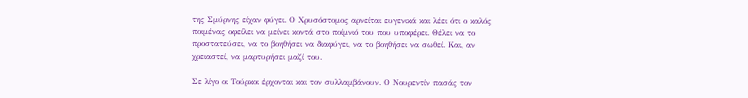της Σμύρνης είχαν φύγει. Ο Χρυσόστομος αρνείται ευγενικά και λέει ότι ο καλός ποιμένας οφείλει να μείνει κοντά στο ποίμνιό του που υποφέρει. Θέλει να το προστατεύσει, να το βοηθήσει να διαφύγει, να το βοηθήσει να σωθεί. Και, αν χρειαστεί, να μαρτυρήσει μαζί του.

Σε λίγο οι Τούρκοι έρχονται και τον συλλαμβάνουν. Ο Νουρεντίν πασάς τον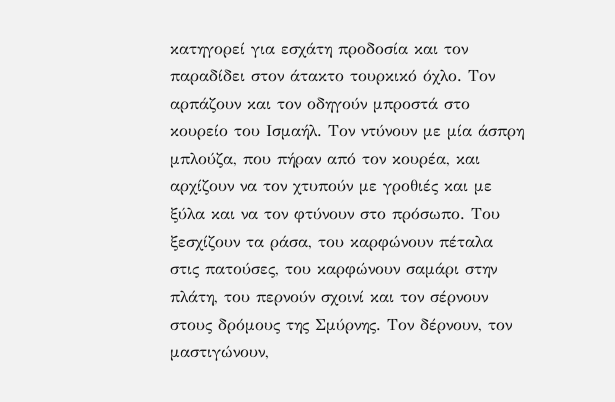κατηγορεί για εσχάτη προδοσία και τον παραδίδει στον άτακτο τουρκικό όχλο. Τον αρπάζουν και τον οδηγούν μπροστά στο κουρείο του Ισμαήλ. Τον ντύνουν με μία άσπρη μπλούζα, που πήραν από τον κουρέα, και αρχίζουν να τον χτυπούν με γροθιές και με ξύλα και να τον φτύνουν στο πρόσωπο. Του ξεσχίζουν τα ράσα, του καρφώνουν πέταλα στις πατούσες, του καρφώνουν σαμάρι στην πλάτη, του περνούν σχοινί και τον σέρνουν στους δρόμους της Σμύρνης. Τον δέρνουν, τον μαστιγώνουν,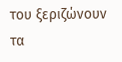του ξεριζώνουν τα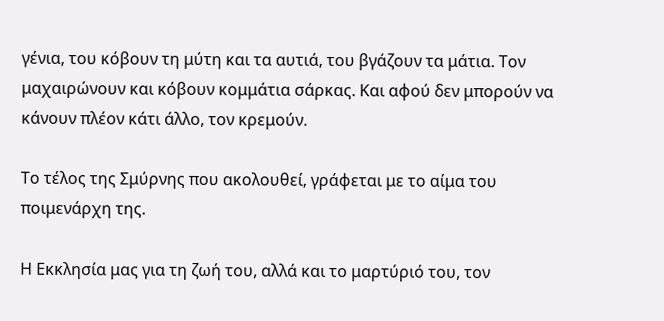γένια, του κόβουν τη μύτη και τα αυτιά, του βγάζουν τα μάτια. Τον μαχαιρώνουν και κόβουν κομμάτια σάρκας. Και αφού δεν μπορούν να κάνουν πλέον κάτι άλλο, τον κρεμούν.

Το τέλος της Σμύρνης που ακολουθεί, γράφεται με το αίμα του ποιμενάρχη της.

Η Εκκλησία μας για τη ζωή του, αλλά και το μαρτύριό του, τον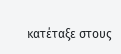κατέταξε στους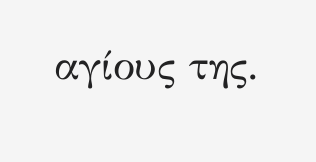αγίους της.